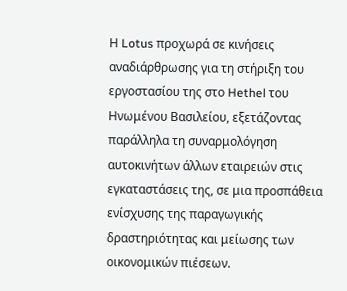Η Lotus προχωρά σε κινήσεις αναδιάρθρωσης για τη στήριξη του εργοστασίου της στο Hethel του Ηνωμένου Βασιλείου, εξετάζοντας παράλληλα τη συναρμολόγηση αυτοκινήτων άλλων εταιρειών στις εγκαταστάσεις της, σε μια προσπάθεια ενίσχυσης της παραγωγικής δραστηριότητας και μείωσης των οικονομικών πιέσεων.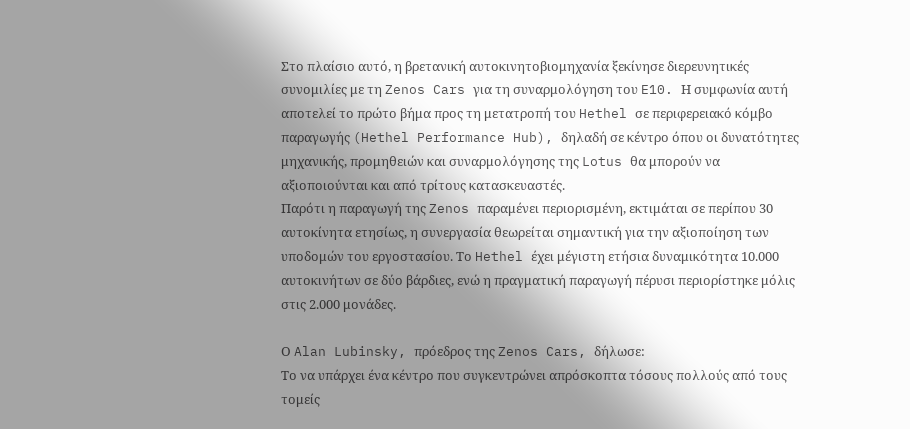Στο πλαίσιο αυτό, η βρετανική αυτοκινητοβιομηχανία ξεκίνησε διερευνητικές συνομιλίες με τη Zenos Cars για τη συναρμολόγηση του E10. Η συμφωνία αυτή αποτελεί το πρώτο βήμα προς τη μετατροπή του Hethel σε περιφερειακό κόμβο παραγωγής (Hethel Performance Hub), δηλαδή σε κέντρο όπου οι δυνατότητες μηχανικής, προμηθειών και συναρμολόγησης της Lotus θα μπορούν να αξιοποιούνται και από τρίτους κατασκευαστές.
Παρότι η παραγωγή της Zenos παραμένει περιορισμένη, εκτιμάται σε περίπου 30 αυτοκίνητα ετησίως, η συνεργασία θεωρείται σημαντική για την αξιοποίηση των υποδομών του εργοστασίου. Το Hethel έχει μέγιστη ετήσια δυναμικότητα 10.000 αυτοκινήτων σε δύο βάρδιες, ενώ η πραγματική παραγωγή πέρυσι περιορίστηκε μόλις στις 2.000 μονάδες.

Ο Alan Lubinsky, πρόεδρος της Zenos Cars, δήλωσε:
Το να υπάρχει ένα κέντρο που συγκεντρώνει απρόσκοπτα τόσους πολλούς από τους τομείς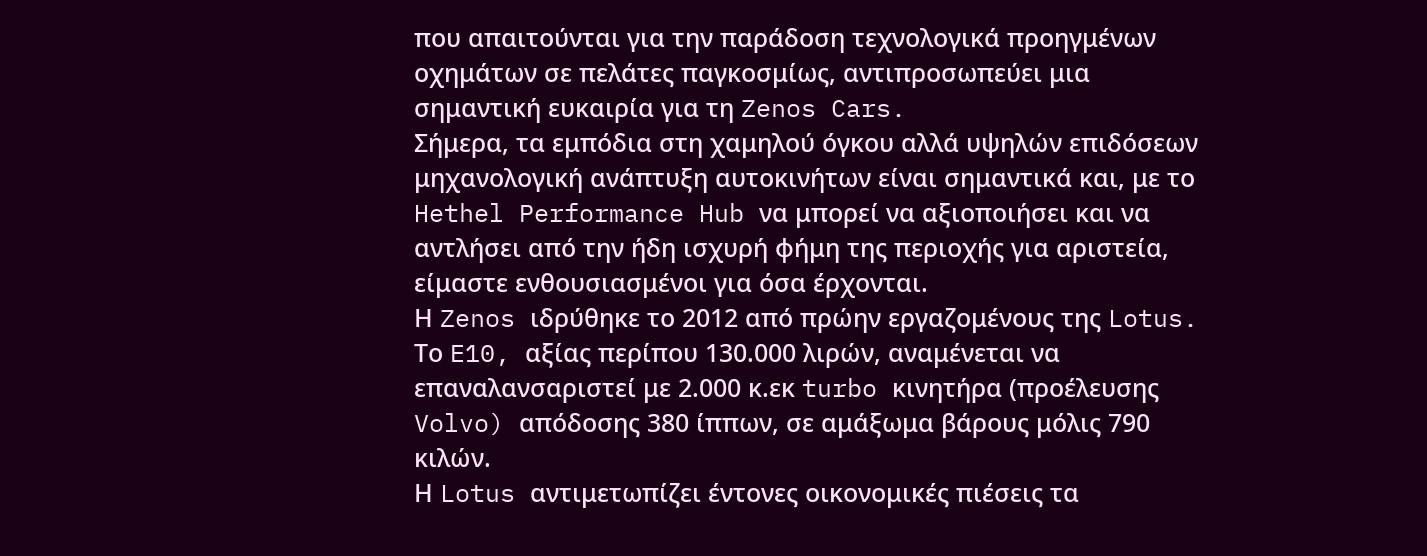που απαιτούνται για την παράδοση τεχνολογικά προηγμένων οχημάτων σε πελάτες παγκοσμίως, αντιπροσωπεύει μια σημαντική ευκαιρία για τη Zenos Cars.
Σήμερα, τα εμπόδια στη χαμηλού όγκου αλλά υψηλών επιδόσεων μηχανολογική ανάπτυξη αυτοκινήτων είναι σημαντικά και, με το Hethel Performance Hub να μπορεί να αξιοποιήσει και να αντλήσει από την ήδη ισχυρή φήμη της περιοχής για αριστεία, είμαστε ενθουσιασμένοι για όσα έρχονται.
Η Zenos ιδρύθηκε το 2012 από πρώην εργαζομένους της Lotus. Το E10, αξίας περίπου 130.000 λιρών, αναμένεται να επαναλανσαριστεί με 2.000 κ.εκ turbo κινητήρα (προέλευσης Volvo) απόδοσης 380 ίππων, σε αμάξωμα βάρους μόλις 790 κιλών.
Η Lotus αντιμετωπίζει έντονες οικονομικές πιέσεις τα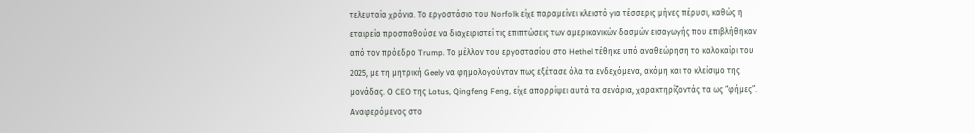τελευταία χρόνια. Το εργοστάσιο του Norfolk είχε παραμείνει κλειστό για τέσσερις μήνες πέρυσι, καθώς η εταιρεία προσπαθούσε να διαχειριστεί τις επιπτώσεις των αμερικανικών δασμών εισαγωγής που επιβλήθηκαν από τον πρόεδρο Trump. Το μέλλον του εργοστασίου στο Hethel τέθηκε υπό αναθεώρηση το καλοκαίρι του 2025, με τη μητρική Geely να φημολογούνταν πως εξέτασε όλα τα ενδεχόμενα, ακόμη και το κλείσιμο της μονάδας. Ο CEO της Lotus, Qingfeng Feng, είχε απορρίψει αυτά τα σενάρια, χαρακτηρίζοντάς τα ως “φήμες”. Αναφερόμενος στο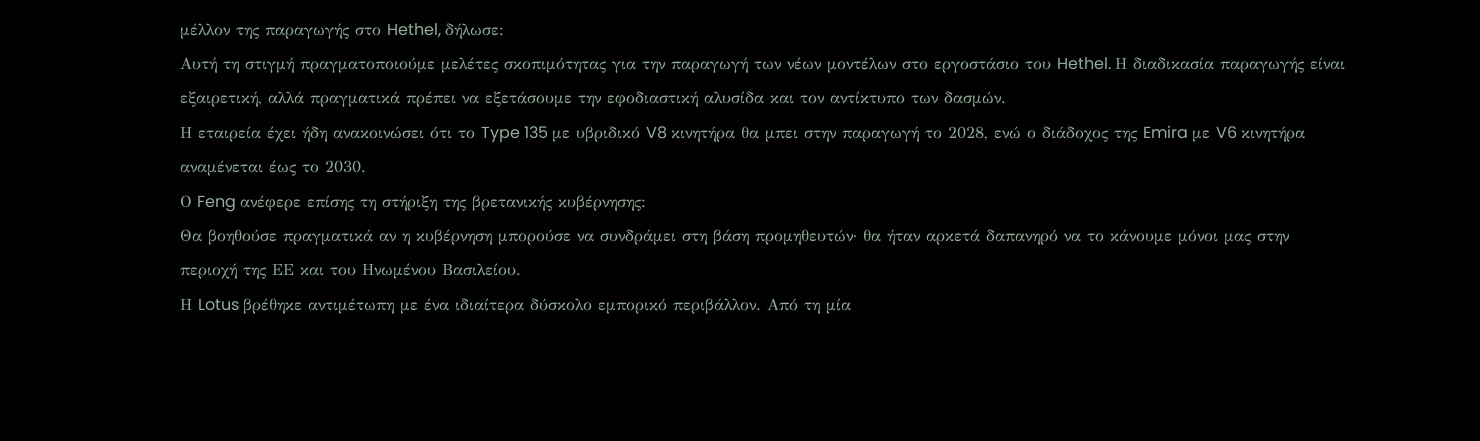μέλλον της παραγωγής στο Hethel, δήλωσε:
Αυτή τη στιγμή πραγματοποιούμε μελέτες σκοπιμότητας για την παραγωγή των νέων μοντέλων στο εργοστάσιο του Hethel. Η διαδικασία παραγωγής είναι εξαιρετική, αλλά πραγματικά πρέπει να εξετάσουμε την εφοδιαστική αλυσίδα και τον αντίκτυπο των δασμών.
Η εταιρεία έχει ήδη ανακοινώσει ότι το Type 135 με υβριδικό V8 κινητήρα θα μπει στην παραγωγή το 2028, ενώ ο διάδοχος της Emira με V6 κινητήρα αναμένεται έως το 2030.
Ο Feng ανέφερε επίσης τη στήριξη της βρετανικής κυβέρνησης:
Θα βοηθούσε πραγματικά αν η κυβέρνηση μπορούσε να συνδράμει στη βάση προμηθευτών· θα ήταν αρκετά δαπανηρό να το κάνουμε μόνοι μας στην περιοχή της ΕΕ και του Ηνωμένου Βασιλείου.
Η Lotus βρέθηκε αντιμέτωπη με ένα ιδιαίτερα δύσκολο εμπορικό περιβάλλον. Από τη μία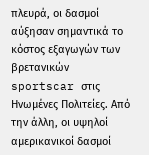πλευρά, οι δασμοί αύξησαν σημαντικά το κόστος εξαγωγών των βρετανικών sportscar στις Ηνωμένες Πολιτείες. Από την άλλη, οι υψηλοί αμερικανικοί δασμοί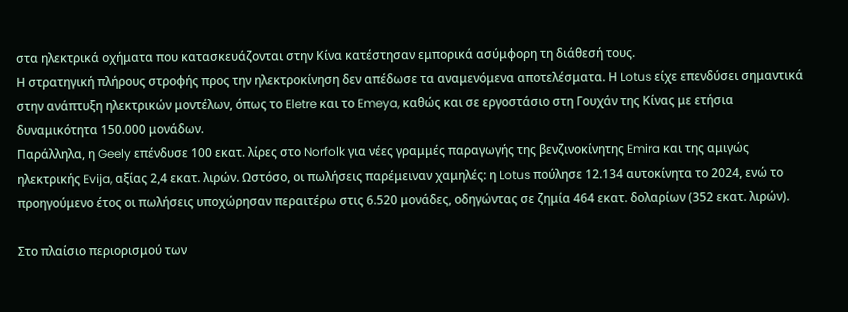στα ηλεκτρικά οχήματα που κατασκευάζονται στην Κίνα κατέστησαν εμπορικά ασύμφορη τη διάθεσή τους.
Η στρατηγική πλήρους στροφής προς την ηλεκτροκίνηση δεν απέδωσε τα αναμενόμενα αποτελέσματα. Η Lotus είχε επενδύσει σημαντικά στην ανάπτυξη ηλεκτρικών μοντέλων, όπως το Eletre και το Emeya, καθώς και σε εργοστάσιο στη Γουχάν της Κίνας με ετήσια δυναμικότητα 150.000 μονάδων.
Παράλληλα, η Geely επένδυσε 100 εκατ. λίρες στο Norfolk για νέες γραμμές παραγωγής της βενζινοκίνητης Emira και της αμιγώς ηλεκτρικής Evija, αξίας 2,4 εκατ. λιρών. Ωστόσο, οι πωλήσεις παρέμειναν χαμηλές: η Lotus πούλησε 12.134 αυτοκίνητα το 2024, ενώ το προηγούμενο έτος οι πωλήσεις υποχώρησαν περαιτέρω στις 6.520 μονάδες, οδηγώντας σε ζημία 464 εκατ. δολαρίων (352 εκατ. λιρών).

Στο πλαίσιο περιορισμού των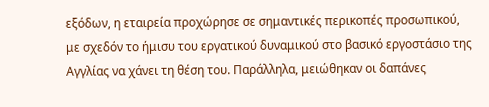εξόδων, η εταιρεία προχώρησε σε σημαντικές περικοπές προσωπικού, με σχεδόν το ήμισυ του εργατικού δυναμικού στο βασικό εργοστάσιο της Αγγλίας να χάνει τη θέση του. Παράλληλα, μειώθηκαν οι δαπάνες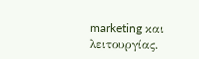marketing και λειτουργίας.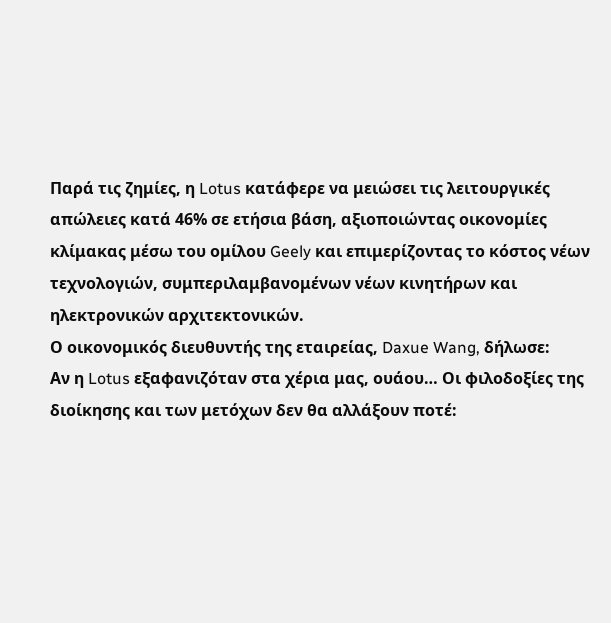Παρά τις ζημίες, η Lotus κατάφερε να μειώσει τις λειτουργικές απώλειες κατά 46% σε ετήσια βάση, αξιοποιώντας οικονομίες κλίμακας μέσω του ομίλου Geely και επιμερίζοντας το κόστος νέων τεχνολογιών, συμπεριλαμβανομένων νέων κινητήρων και ηλεκτρονικών αρχιτεκτονικών.
Ο οικονομικός διευθυντής της εταιρείας, Daxue Wang, δήλωσε:
Αν η Lotus εξαφανιζόταν στα χέρια μας, ουάου… Οι φιλοδοξίες της διοίκησης και των μετόχων δεν θα αλλάξουν ποτέ: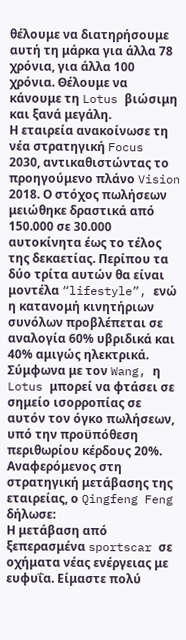θέλουμε να διατηρήσουμε αυτή τη μάρκα για άλλα 78 χρόνια, για άλλα 100 χρόνια. Θέλουμε να κάνουμε τη Lotus βιώσιμη και ξανά μεγάλη.
Η εταιρεία ανακοίνωσε τη νέα στρατηγική Focus 2030, αντικαθιστώντας το προηγούμενο πλάνο Vision 2018. Ο στόχος πωλήσεων μειώθηκε δραστικά από 150.000 σε 30.000 αυτοκίνητα έως το τέλος της δεκαετίας. Περίπου τα δύο τρίτα αυτών θα είναι μοντέλα “lifestyle”, ενώ η κατανομή κινητήριων συνόλων προβλέπεται σε αναλογία 60% υβριδικά και 40% αμιγώς ηλεκτρικά.
Σύμφωνα με τον Wang, η Lotus μπορεί να φτάσει σε σημείο ισορροπίας σε αυτόν τον όγκο πωλήσεων, υπό την προϋπόθεση περιθωρίου κέρδους 20%. Αναφερόμενος στη στρατηγική μετάβασης της εταιρείας, ο Qingfeng Feng δήλωσε:
Η μετάβαση από ξεπερασμένα sportscar σε οχήματα νέας ενέργειας με ευφυΐα. Είμαστε πολύ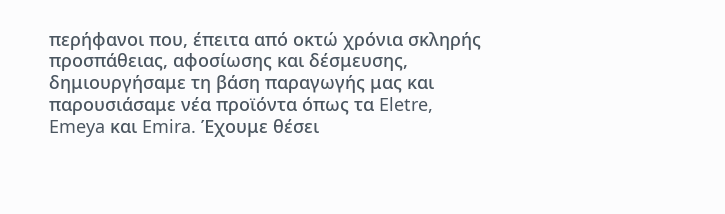περήφανοι που, έπειτα από οκτώ χρόνια σκληρής προσπάθειας, αφοσίωσης και δέσμευσης, δημιουργήσαμε τη βάση παραγωγής μας και παρουσιάσαμε νέα προϊόντα όπως τα Eletre, Emeya και Emira. Έχουμε θέσει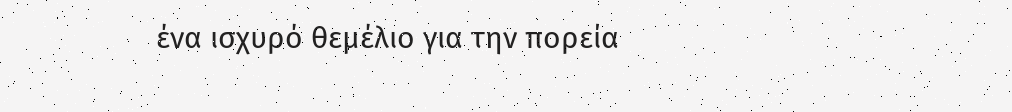ένα ισχυρό θεμέλιο για την πορεία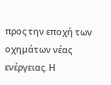προς την εποχή των οχημάτων νέας ενέργειας. Η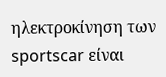ηλεκτροκίνηση των sportscar είναι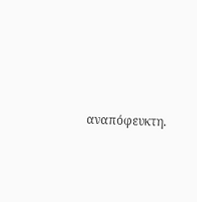αναπόφευκτη.